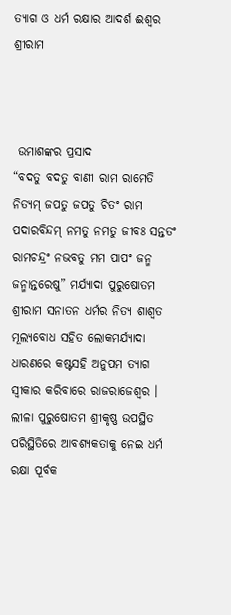ତ୍ୟାଗ ଓ ଧର୍ମ ରକ୍ଷାର ଆଦର୍ଶ ଈଶ୍ୱର ଶ୍ରୀରାମ



 ଉମାଶଙ୍କର ପ୍ରସାଦ
“ବଦତୁ ବଦତୁ ବାଣୀ ରାମ ରାମେତି ନିତ୍ୟମ୍ ଜପତୁ ଜପତୁ ଚିତଂ ରାମ ପଦାରବିନ୍ଦମ୍ ନମତୁ ନମତୁ ଜୀବଃ ସନ୍ତତଂ ରାମଚନ୍ଦ୍ରଂ ନଭବତୁ ମମ ପାପଂ ଜନ୍ମ ଜନ୍ମାନ୍ତରେଷୁ” ମର୍ଯ୍ୟାଦା ପୁରୁଷୋତମ ଶ୍ରୀରାମ ସନାତନ ଧର୍ମର ନିତ୍ୟ ଶାଶ୍ୱତ ମୂଲ୍ୟବୋଧ ସହିତ ଲୋକମର୍ଯ୍ୟାଦା ଧାରଣରେ କଷ୍ଟସହି ଅନୁପମ ତ୍ୟାଗ ସ୍ୱୀକାର କରିବାରେ ରାଜରାଜେଶ୍ୱର । ଲୀଳା ପୁରୁଷୋତମ ଶ୍ରୀକୃଷ୍ଣ ଉପସ୍ଥିତ ପରିସ୍ଥିତିରେ ଆବଶ୍ୟକତାକୁ ନେଇ ଧର୍ମ ରକ୍ଷା ପୂର୍ବକ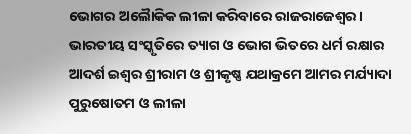ଭୋଗର ଅଲୈାକିକ ଲୀଳା କରିବାରେ ରାଜରାଜେଶ୍ୱର । ଭାରତୀୟ ସଂସ୍କୃତିରେ ତ୍ୟାଗ ଓ ଭୋଗ ଭିତରେ ଧର୍ମ ରକ୍ଷାର ଆଦର୍ଶ ଇଶ୍ୱର ଶ୍ରୀରାମ ଓ ଶ୍ରୀକୃଷ୍ଣ ଯଥାକ୍ରମେ ଆମର ମର୍ଯ୍ୟାଦା ପୁରୁଷୋତମ ଓ ଲୀଳା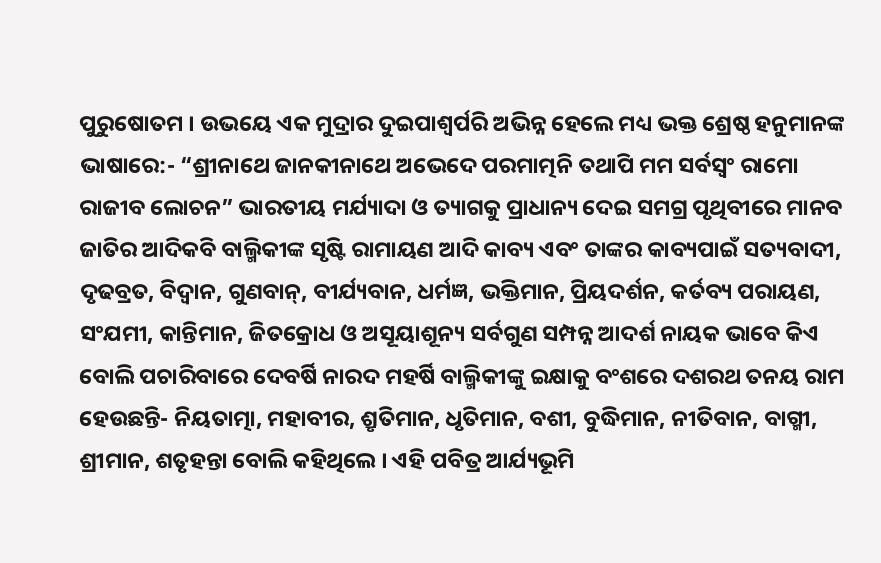ପୁରୁଷୋତମ । ଉଭୟେ ଏକ ମୁଦ୍ରାର ଦୁଇପାଶ୍ୱର୍ପରି ଅଭିନ୍ନ ହେଲେ ମଧ୍ୟ ଭକ୍ତ ଶ୍ରେଷ୍ଠ ହନୁମାନଙ୍କ ଭାଷାରେ:- “ଶ୍ରୀନାଥେ ଜାନକୀନାଥେ ଅଭେଦେ ପରମାତ୍ମନି ତଥାପି ମମ ସର୍ବସ୍ୱଂ ରାମୋ ରାଜୀବ ଲୋଚନ” ଭାରତୀୟ ମର୍ଯ୍ୟାଦା ଓ ତ୍ୟାଗକୁ ପ୍ରାଧାନ୍ୟ ଦେଇ ସମଗ୍ର ପୃଥିବୀରେ ମାନବ ଜାତିର ଆଦିକବି ବାଲ୍ମିକୀଙ୍କ ସୃଷ୍ଟି ରାମାୟଣ ଆଦି କାବ୍ୟ ଏବଂ ତାଙ୍କର କାବ୍ୟପାଇଁ ସତ୍ୟବାଦୀ, ଦୃଢବ୍ରତ, ବିଦ୍ୱାନ, ଗୁଣବାନ୍‌, ବୀର୍ଯ୍ୟବାନ, ଧର୍ମଜ୍ଞ, ଭକ୍ତିମାନ, ପ୍ରିୟଦର୍ଶନ, କର୍ତବ୍ୟ ପରାୟଣ, ସଂଯମୀ, କାନ୍ତିମାନ, ଜିତକ୍ରୋଧ ଓ ଅସୂୟାଶୂନ୍ୟ ସର୍ବଗୁଣ ସମ୍ପନ୍ନ ଆଦର୍ଶ ନାୟକ ଭାବେ କିଏ ବୋଲି ପଚାରିବାରେ ଦେବର୍ଷି ନାରଦ ମହର୍ଷି ବାଲ୍ମିକୀଙ୍କୁ ଇକ୍ଷାକୁ ବଂଶରେ ଦଶରଥ ତନୟ ରାମ ହେଉଛନ୍ତି- ନିୟତାତ୍ମା, ମହାବୀର, ଶ୍ରୃତିମାନ, ଧୃତିମାନ, ବଶୀ, ବୁଦ୍ଧିମାନ, ନୀତିବାନ, ବାଗ୍ମୀ, ଶ୍ରୀମାନ, ଶତୃହନ୍ତା ବୋଲି କହିଥିଲେ । ଏହି ପବିତ୍ର ଆର୍ଯ୍ୟଭୂମି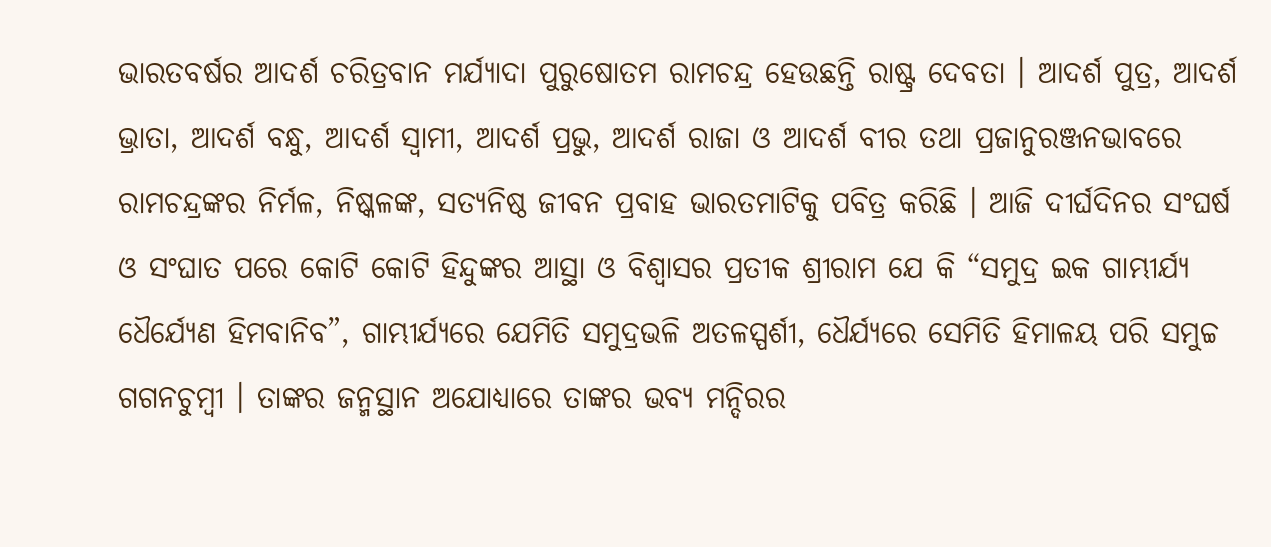ଭାରତବର୍ଷର ଆଦର୍ଶ ଚରିତ୍ରବାନ ମର୍ଯ୍ୟାଦା ପୁରୁଷୋତମ ରାମଚନ୍ଦ୍ର ହେଉଛନ୍ତି ରାଷ୍ଟ୍ର ଦେବତା । ଆଦର୍ଶ ପୁତ୍ର, ଆଦର୍ଶ ଭ୍ରାତା, ଆଦର୍ଶ ବନ୍ଧୁ, ଆଦର୍ଶ ସ୍ୱାମୀ, ଆଦର୍ଶ ପ୍ରଭୁ, ଆଦର୍ଶ ରାଜା ଓ ଆଦର୍ଶ ବୀର ତଥା ପ୍ରଜାନୁରଞ୍ଜନଭାବରେ ରାମଚନ୍ଦ୍ରଙ୍କର ନିର୍ମଳ, ନିଷ୍କଳଙ୍କ, ସତ୍ୟନିଷ୍ଠ ଜୀବନ ପ୍ରବାହ ଭାରତମାଟିକୁ ପବିତ୍ର କରିଛି । ଆଜି ଦୀର୍ଘଦିନର ସଂଘର୍ଷ ଓ ସଂଘାତ ପରେ କୋଟି କୋଟି ହିନ୍ଦୁଙ୍କର ଆସ୍ଥା ଓ ବିଶ୍ୱାସର ପ୍ରତୀକ ଶ୍ରୀରାମ ଯେ କି “ସମୁଦ୍ର ଇକ ଗାମ୍ଭୀର୍ଯ୍ୟ ଧୈର୍ଯ୍ୟେଣ ହିମବାନିବ”, ଗାମ୍ଭୀର୍ଯ୍ୟରେ ଯେମିତି ସମୁଦ୍ରଭଳି ଅତଳସ୍ପର୍ଶୀ, ଧୈର୍ଯ୍ୟରେ ସେମିତି ହିମାଳୟ ପରି ସମୁଚ୍ଚ ଗଗନଚୁମ୍ବୀ । ତାଙ୍କର ଜନ୍ମସ୍ଥାନ ଅଯୋଧ୍ୟାରେ ତାଙ୍କର ଭବ୍ୟ ମନ୍ଦିରର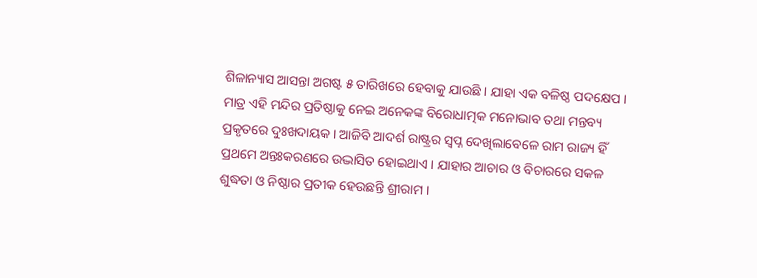ଶିଳାନ୍ୟାସ ଆସନ୍ତା ଅଗଷ୍ଟ ୫ ତାରିଖରେ ହେବାକୁ ଯାଉଛି । ଯାହା ଏକ ବଳିଷ୍ଠ ପଦକ୍ଷେପ । ମାତ୍ର ଏହି ମନ୍ଦିର ପ୍ରତିଷ୍ଠାକୁ ନେଇ ଅନେକଙ୍କ ବିରୋଧାତ୍ମକ ମନୋଭାବ ତଥା ମନ୍ତବ୍ୟ ପ୍ରକୃତରେ ଦୁଃଖଦାୟକ । ଆଜିବି ଆଦର୍ଶ ରାଷ୍ଟ୍ରର ସ୍ୱପ୍ନ ଦେଖିଲାବେଳେ ରାମ ରାଜ୍ୟ ହିଁ ପ୍ରଥମେ ଅନ୍ତଃକରଣରେ ଉଦ୍ଭାସିତ ହୋଇଥାଏ । ଯାହାର ଆଚାର ଓ ବିଚାରରେ ସକଳ ଶୁଦ୍ଧତା ଓ ନିଷ୍ଠାର ପ୍ରତୀକ ହେଉଛନ୍ତି ଶ୍ରୀରାମ ।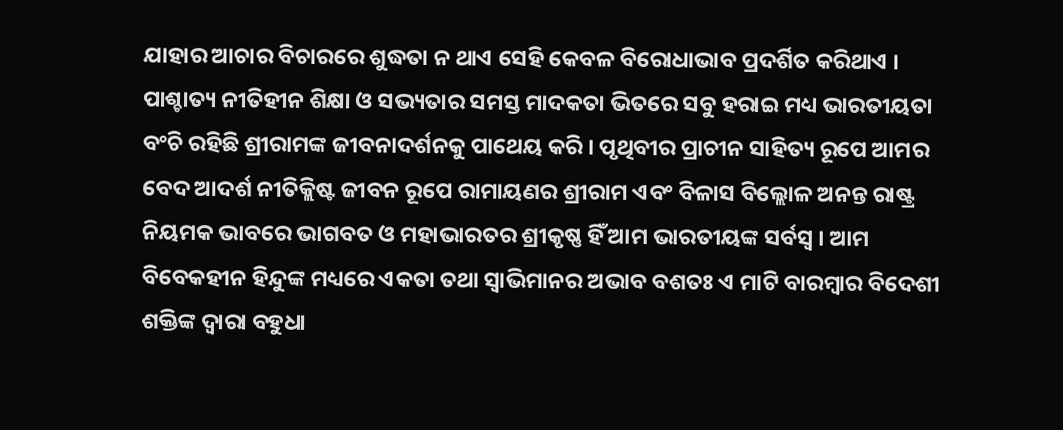ଯାହାର ଆଚାର ବିଚାରରେ ଶୁଦ୍ଧତା ନ ଥାଏ ସେହି କେବଳ ବିରୋଧାଭାବ ପ୍ରଦର୍ଶିତ କରିଥାଏ । ପାଶ୍ଚାତ୍ୟ ନୀତିହୀନ ଶିକ୍ଷା ଓ ସଭ୍ୟତାର ସମସ୍ତ ମାଦକତା ଭିତରେ ସବୁ ହରାଇ ମଧ୍ୟ ଭାରତୀୟତା ବଂଚି ରହିଛି ଶ୍ରୀରାମଙ୍କ ଜୀବନାଦର୍ଶନକୁ ପାଥେୟ କରି । ପୃଥିବୀର ପ୍ରାଚୀନ ସାହିତ୍ୟ ରୂପେ ଆମର ବେଦ ଆଦର୍ଶ ନୀତିକ୍ଲିଷ୍ଟ ଜୀବନ ରୂପେ ରାମାୟଣର ଶ୍ରୀରାମ ଏବଂ ବିଳାସ ବିଲ୍ଲୋଳ ଅନନ୍ତ ରାଷ୍ଟ୍ର ନିୟମକ ଭାବରେ ଭାଗବତ ଓ ମହାଭାରତର ଶ୍ରୀକୃଷ୍ଣ ହିଁ ଆମ ଭାରତୀୟଙ୍କ ସର୍ବସ୍ୱ । ଆମ ବିବେକହୀନ ହିନ୍ଦୁଙ୍କ ମଧ୍ୟରେ ଏକତା ତଥା ସ୍ୱାଭିମାନର ଅଭାବ ବଶତଃ ଏ ମାଟି ବାରମ୍ବାର ବିଦେଶୀ ଶକ୍ତିଙ୍କ ଦ୍ୱାରା ବହୁଧା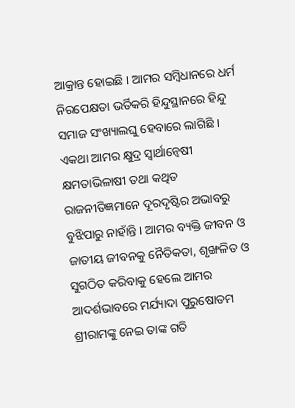ଆକ୍ରାନ୍ତ ହୋଇଛି । ଆମର ସମ୍ବିଧାନରେ ଧର୍ମ ନିରପେକ୍ଷତା ଭର୍ତିକରି ହିନ୍ଦୁସ୍ଥାନରେ ହିନ୍ଦୁ ସମାଜ ସଂଖ୍ୟାଲଘୁ ହେବାରେ ଲାଗିଛି । ଏକଥା ଆମର କ୍ଷୁଦ୍ର ସ୍ୱାର୍ଥାନ୍ୱେଷୀ କ୍ଷମତାଭିଳାଷୀ ତଥା କଥିତ ରାଜନୀତିଜ୍ଞମାନେ ଦୂରଦୃଷ୍ଟିର ଅଭାବରୁ ବୁଝିପାରୁ ନାହାଁନ୍ତି । ଆମର ବ୍ୟକ୍ତି ଜୀବନ ଓ ଜାତୀୟ ଜୀବନକୁ ନୈତିକତା, ଶୃଙ୍ଖଳିତ ଓ ସୁଗଠିତ କରିବାକୁ ହେଲେ ଆମର ଆଦର୍ଶଭାବରେ ମର୍ଯ୍ୟାଦା ପୁରୁଷୋତମ ଶ୍ରୀରାମଙ୍କୁ ନେଇ ତାଙ୍କ ଗତି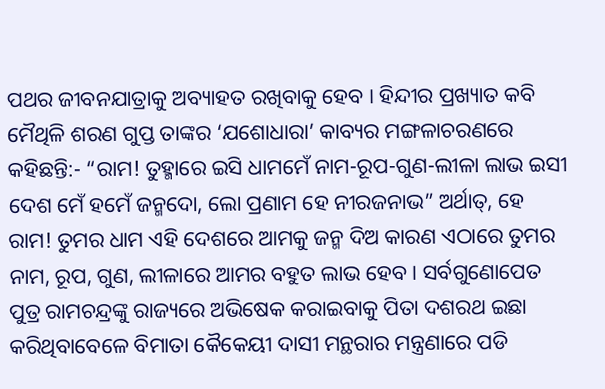ପଥର ଜୀବନଯାତ୍ରାକୁ ଅବ୍ୟାହତ ରଖିବାକୁ ହେବ । ହିନ୍ଦୀର ପ୍ରଖ୍ୟାତ କବି ମୈଥିଳି ଶରଣ ଗୁପ୍ତ ତାଙ୍କର ‘ଯଶୋଧାରା’ କାବ୍ୟର ମଙ୍ଗଳାଚରଣରେ କହିଛନ୍ତି:- “ରାମ! ତୁହ୍ମାରେ ଇସି ଧାମମେଁ ନାମ-ରୂପ-ଗୁଣ-ଲୀଳା ଲାଭ ଇସୀ ଦେଶ ମେଁ ହମେଁ ଜନ୍ମଦୋ, ଲୋ ପ୍ରଣାମ ହେ ନୀରଜନାଭ” ଅର୍ଥାତ୍‌, ହେ ରାମ! ତୁମର ଧାମ ଏହି ଦେଶରେ ଆମକୁ ଜନ୍ମ ଦିଅ କାରଣ ଏଠାରେ ତୁମର ନାମ, ରୂପ, ଗୁଣ, ଲୀଳାରେ ଆମର ବହୁତ ଲାଭ ହେବ । ସର୍ବଗୁଣୋପେତ ପୁତ୍ର ରାମଚନ୍ଦ୍ରଙ୍କୁ ରାଜ୍ୟରେ ଅଭିଷେକ କରାଇବାକୁ ପିତା ଦଶରଥ ଇଛା କରିଥିବାବେଳେ ବିମାତା କୈକେୟୀ ଦାସୀ ମନ୍ଥରାର ମନ୍ତ୍ରଣାରେ ପଡି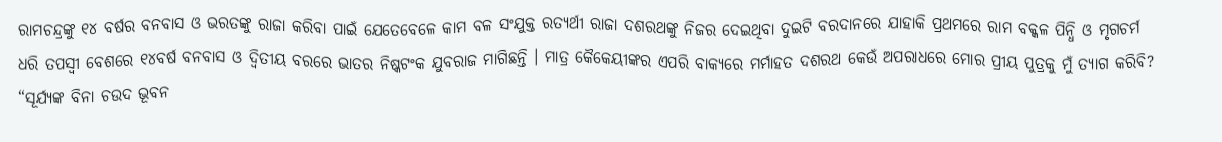ରାମଚନ୍ଦ୍ରଙ୍କୁ ୧୪ ବର୍ଷର ବନବାସ ଓ ଭରତଙ୍କୁ ରାଜା କରିବା ପାଇଁ ଯେତେବେଳେ କାମ ବଳ ସଂଯୁକ୍ତ ରତ୍ୟର୍ଥୀ ରାଜା ଦଶରଥଙ୍କୁ ନିଜର ଦେଇଥିବା ଦୁଇଟି ବରଦାନରେ ଯାହାକି ପ୍ରଥମରେ ରାମ ବକ୍କଳ ପିନ୍ଧି ଓ ମୃଗଚର୍ମ ଧରି ତପସ୍ୱୀ ବେଶରେ ୧୪ବର୍ଷ ବନବାସ ଓ ଦ୍ୱିତୀୟ ବରରେ ଭାତର ନିଷ୍କଟଂକ ଯୁବରାଜ ମାଗିଛନ୍ତି । ମାତ୍ର କୈକେୟୀଙ୍କର ଏପରି ବାକ୍ୟରେ ମର୍ମାହତ ଦଶରଥ କେଉଁ ଅପରାଧରେ ମୋର ପ୍ରୀୟ ପୁତ୍ରକୁ ମୁଁ ତ୍ୟାଗ କରିବି? “ସୂର୍ଯ୍ୟଙ୍କ ବିନା ଚଉଦ ଭୂବନ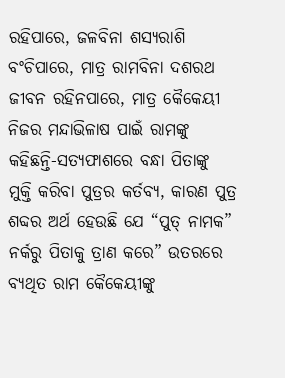ରହିପାରେ, ଜଳବିନା ଶସ୍ୟରାଶି ବଂଚିପାରେ, ମାତ୍ର ରାମବିନା ଦଶରଥ ଜୀବନ ରହିନପାରେ, ମାତ୍ର କୈକେୟୀ ନିଜର ମନ୍ଦାଭିଳାଷ ପାଇଁ ରାମଙ୍କୁ କହିଛନ୍ତି-ସତ୍ୟଫାଶରେ ବନ୍ଧା ପିତାଙ୍କୁ ମୁକ୍ତି କରିବା ପୁତ୍ରର କର୍ତବ୍ୟ, କାରଣ ପୁତ୍ର ଶବ୍ଦର ଅର୍ଥ ହେଉଛି ଯେ “ପୁତ୍ ନାମକ” ନର୍କରୁ ପିତାକୁ ତ୍ରାଣ କରେ” ଉତରରେ ବ୍ୟଥିତ ରାମ କୈକେୟୀଙ୍କୁ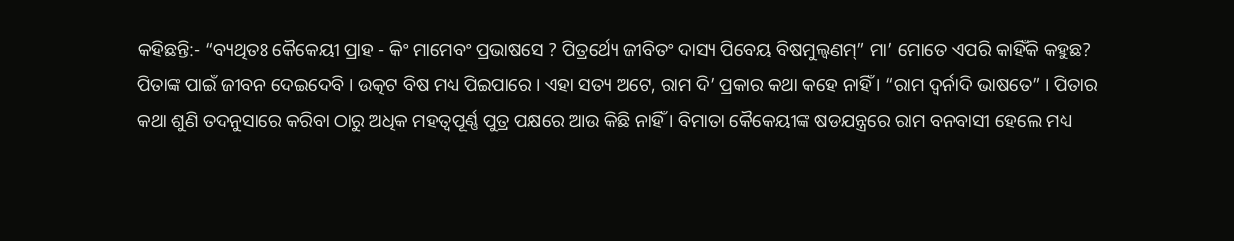କହିଛନ୍ତି:- “ବ୍ୟଥିତଃ କୈକେୟୀ ପ୍ରାହ - କିଂ ମାମେବଂ ପ୍ରଭାଷସେ ? ପିତ୍ରର୍ଥ୍ୟେ ଜୀବିତଂ ଦାସ୍ୟ ପିବେୟ ବିଷମୁଲ୍ୱଣମ୍‌” ମା’ ମୋତେ ଏପରି କାହିଁକି କହୁଛ? ପିତାଙ୍କ ପାଇଁ ଜୀବନ ଦେଇଦେବି । ଉତ୍କଟ ବିଷ ମଧ୍ୟ ପିଇପାରେ । ଏହା ସତ୍ୟ ଅଟେ, ରାମ ଦି’ ପ୍ରକାର କଥା କହେ ନାହିଁ । “ରାମ ଦ୍ୱର୍ନାଦି ଭାଷତେ” । ପିତାର କଥା ଶୁଣି ତଦନୁସାରେ କରିବା ଠାରୁ ଅଧିକ ମହତ୍ୱପୂର୍ଣ୍ଣ ପୁତ୍ର ପକ୍ଷରେ ଆଉ କିଛି ନାହିଁ । ବିମାତା କୈକେୟୀଙ୍କ ଷଡଯନ୍ତ୍ରରେ ରାମ ବନବାସୀ ହେଲେ ମଧ୍ୟ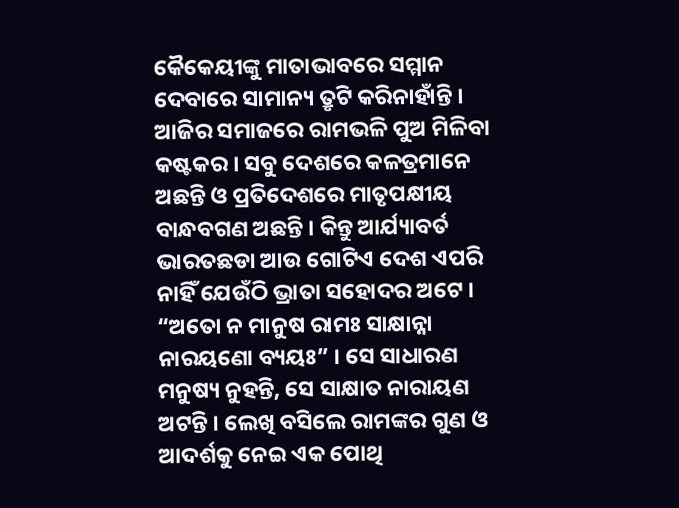କୈକେୟୀଙ୍କୁ ମାତାଭାବରେ ସମ୍ମାନ ଦେବାରେ ସାମାନ୍ୟ ତ୍ରୃଟି କରିନାହାଁନ୍ତି । ଆଜିର ସମାଜରେ ରାମଭଳି ପୁଅ ମିଳିବା କଷ୍ଟକର । ସବୁ ଦେଶରେ କଳତ୍ରମାନେ ଅଛନ୍ତି ଓ ପ୍ରତିଦେଶରେ ମାତୃପକ୍ଷୀୟ ବାନ୍ଧବଗଣ ଅଛନ୍ତି । କିନ୍ତୁ ଆର୍ଯ୍ୟାବର୍ତ ଭାରତଛଡା ଆଉ ଗୋଟିଏ ଦେଶ ଏପରି ନାହିଁ ଯେଉଁଠି ଭ୍ରାତା ସହୋଦର ଅଟେ । “ଅତୋ ନ ମାନୁଷ ରାମଃ ସାକ୍ଷାନ୍ନା ନାରୟଣୋ ବ୍ୟୟଃ” । ସେ ସାଧାରଣ ମନୁଷ୍ୟ ନୁହନ୍ତି, ସେ ସାକ୍ଷାତ ନାରାୟଣ ଅଟନ୍ତି । ଲେଖି ବସିଲେ ରାମଙ୍କର ଗୁଣ ଓ ଆଦର୍ଶକୁ ନେଇ ଏକ ପୋଥି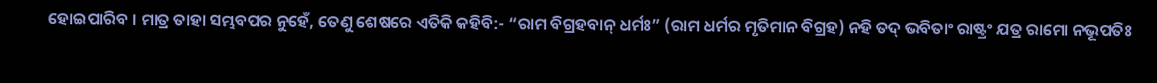ହୋଇପାରିବ । ମାତ୍ର ତାହା ସମ୍ଭବପର ନୁହେଁ, ତେଣୁ ଶେଷରେ ଏତିକି କହିବି:- “ରାମ ବିଗ୍ରହବାନ୍ ଧର୍ମଃ” (ରାମ ଧର୍ମର ମୃତିମାନ ବିଗ୍ରହ) ନହି ତଦ୍ ଭବିତାଂ ରାଷ୍ଟ୍ରଂ ଯତ୍ର ରାମୋ ନଭୂପତିଃ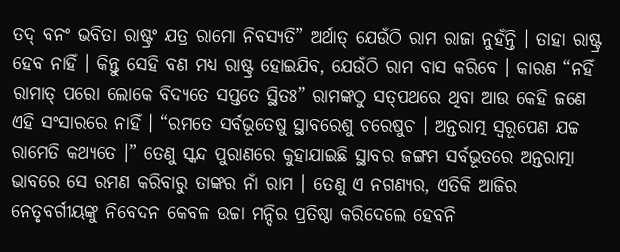ତଦ୍ ବନଂ ଭବିତା ରାଷ୍ଟ୍ରଂ ଯତ୍ର ରାମୋ ନିବସ୍ୟତି” ଅର୍ଥାତ୍ ଯେଉଁଠି ରାମ ରାଜା ନୁହଁନ୍ତି । ତାହା ରାଷ୍ଟ୍ର ହେବ ନାହିଁ । କିନ୍ତୁ ସେହି ବଣ ମଧ୍ୟ ରାଷ୍ଟ୍ର ହୋଇଯିବ, ଯେଉଁଠି ରାମ ବାସ କରିବେ । କାରଣ “ନହିଁ ରାମାତ୍ ପରୋ ଲୋକେ ବିଦ୍ୟତେ ସପ୍ତତେ ସ୍ଥିତଃ” ରାମଙ୍କଠୁ ସତ୍‌ପଥରେ ଥିବା ଆଉ କେହି ଜଣେ ଏହି ସଂସାରରେ ନାହିଁ । “ରମତେ ସର୍ବଭୂତେଷୁ ସ୍ଥାବରେଶୁ ଚରେଷୁଚ । ଅନ୍ତରାତ୍ମ ସ୍ୱରୂପେଣ ଯଚ୍ଚ ରାମେତି କଥ୍ୟତେ ।” ତେଣୁ ସ୍କନ୍ଦ ପୁରାଣରେ କୁହାଯାଇଛି ସ୍ଥାବର ଜଙ୍ଗମ ସର୍ବଭୂତରେ ଅନ୍ତରାତ୍ମା ଭାବରେ ସେ ରମଣ କରିବାରୁ ତାଙ୍କର ନାଁ ରାମ । ତେଣୁ ଏ ନଗଣ୍ୟର, ଏତିକି ଆଜିର ନେତୃବର୍ଗୀୟଙ୍କୁ ନିବେଦନ କେବଳ ଉଚ୍ଚା ମନ୍ଦିର ପ୍ରତିଷ୍ଠା କରିଦେଲେ ହେବନି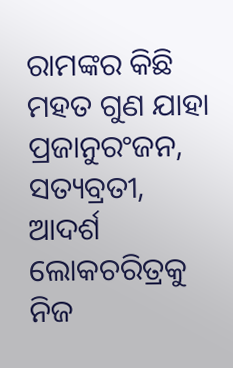ରାମଙ୍କର କିଛି ମହତ ଗୁଣ ଯାହା ପ୍ରଜାନୁରଂଜନ, ସତ୍ୟବ୍ରତୀ, ଆଦର୍ଶ ଲୋକଚରିତ୍ରକୁ ନିଜ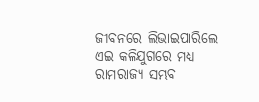ଜୀବନରେ ଲିଭାଇପାରିଲେ ଏଇ କଳିଯୁଗରେ ମଧ୍ୟ ରାମରାଜ୍ୟ ସମ୍ଭବ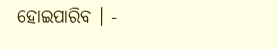ହୋଇପାରିବ । -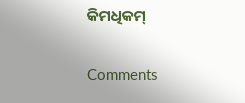କିମଧିକମ୍

Comments